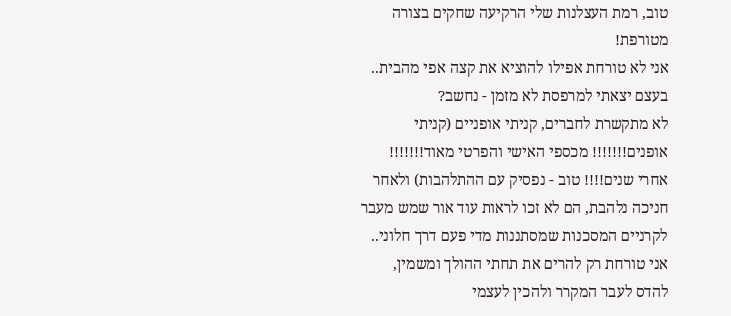טוב, רמת העצלנות שלי הרקיעה שחקים בצורה מטורפת!
אני לא טורחת אפילו להוציא את קצה אפי מהבית.. בעצם יצאתי למרפסת לא מזמן - נחשב?
לא מתקשרת לחברים, קניתי אופניים (קניתי אופנים!!!!!!! מכספי האישי והפרטי מאוד!!!!!!! אחרי שנים!!!! טוב - נפסיק עם ההתלהבות) ולאחר חניכה נלהבת, הם לא זכו לראות עוד אור שמש מעבר לקרניים המסכנות שמסתננות מדי פעם דרך חלוני.. אני טורחת רק להרים את תחתי ההולך ומשמין, להדס לעבר המקרר ולהכין לעצמי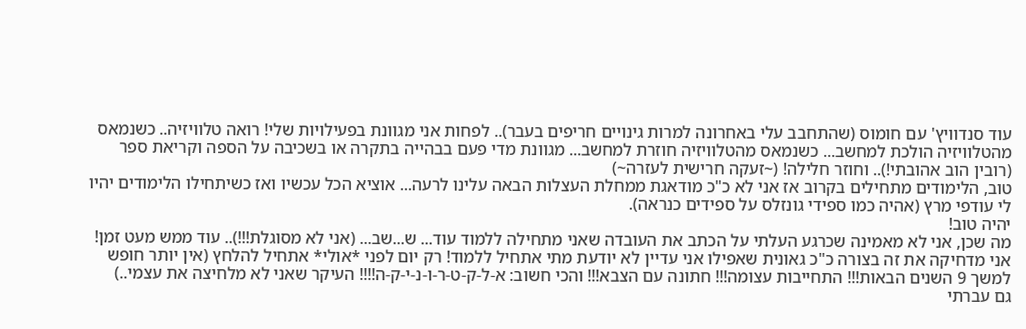עוד סנדוויץ' עם חומוס (שהתחבב עלי באחרונה למרות גינויים חריפים בעבר).. לפחות אני מגוונת בפעילויות שלי! רואה טלוויזיה.. כשנמאס מהטלוויזיה הולכת למחשב... כשנמאס מהטלוויזיה חוזרת למחשב... מגוונת מדי פעם בבהייה בתקרה או בשכיבה על הספה וקריאת ספר (רובין הוב אהובתי!).. וחוזר חלילה! (~זעקה חרישית לעזרה~)
טוב, הלימודים מתחילים בקרוב אז אני לא כ"כ מודאגת ממחלת העצלות הבאה עלינו לרעה... אוציא הכל עכשיו ואז כשיתחילו הלימודים יהיו לי עודפי מרץ (אהיה כמו ספידי גונזלס על ספידים כנראה).
יהיה טוב!
מה שכן, אני לא מאמינה שכרגע העלתי על הכתב את העובדה שאני מתחילה ללמוד עוד... ש...שב... (אני לא מסוגלת!!!).. עוד ממש מעט זמן! אני מדחיקה את זה בצורה כ"כ גאונית שאפילו אני עדיין לא יודעת מתי אתחיל ללמוד! רק יום לפני *אולי* אתחיל להלחץ (אין יותר חופש למשך 9 השנים הבאות!!! התחייבות עצומה!!! חתונה עם הצבא!!! והכי חשוב: א-ל-ק-ט-ר-ו-נ-י-ק-ה!!!! העיקר שאני לא מלחיצה את עצמי..)
גם עברתי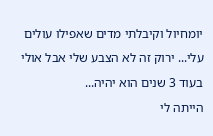יומחיול וקיבלתי מדים שאפילו עולים עלי... ירוק זה לא הצבע שלי אבל אולי בעוד 3 שנים הוא יהיה...
הייתה לי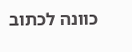כוונה לכתוב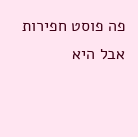פה פוסט חפירות אבל היא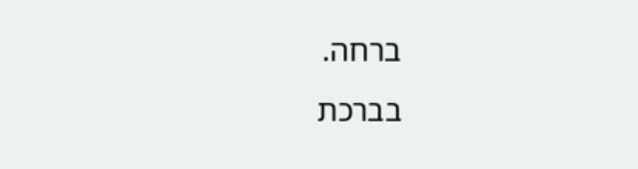ברחה.
בברכת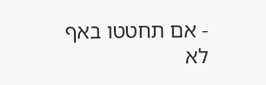- אם תחטטו באף לא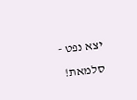יצא נפט - סלמאת!